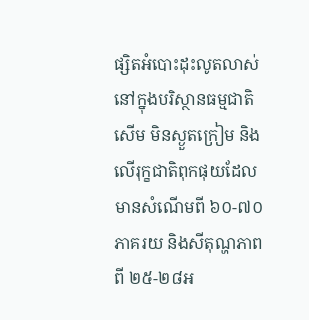ផ្សិតអំបោះដុះលូតលាស់នៅក្នុងបរិស្ថានធម្មជាតិសើម មិនស្ងួតក្រៀម និងលើរុក្ខជាតិពុកផុយដែលមានសំណើមពី ៦០-៧០ភាគរយ និងសីតុណ្ហភាពពី ២៥-២៨អ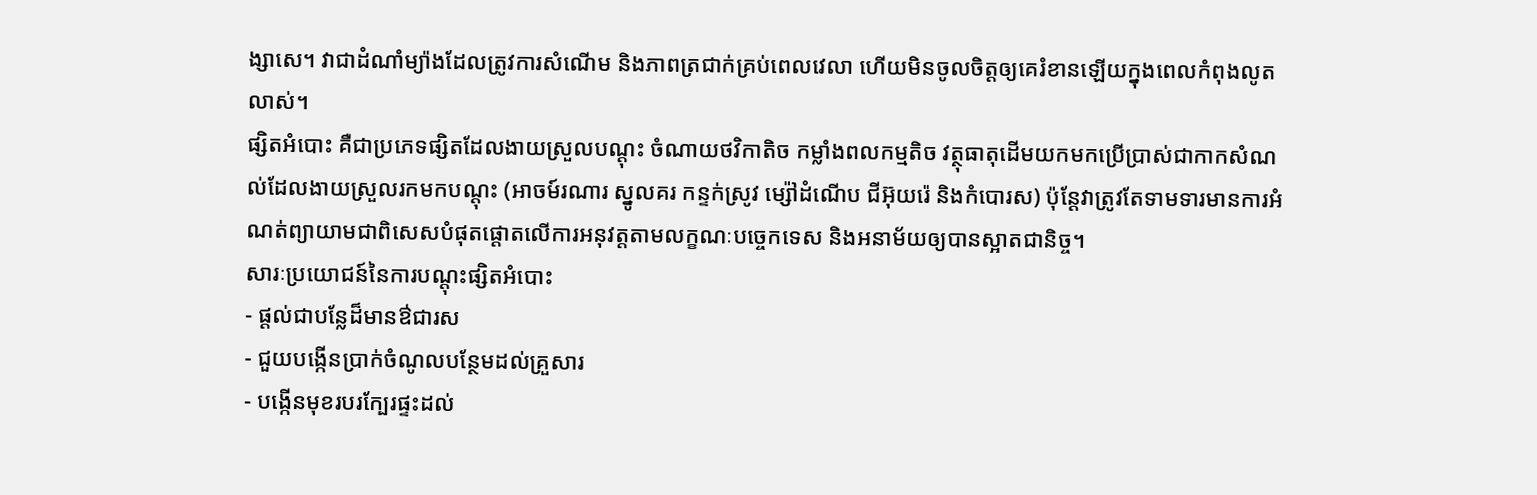ង្សាសេ។ វាជាដំណាំម្យ៉ាងដែលត្រូវការសំណើម និងភាពត្រជាក់គ្រប់ពេលវេលា ហើយមិនចូលចិត្តឲ្យគេរំខានឡើយក្នុងពេលកំពុងលូតលាស់។
ផ្សិតអំបោះ គឺជាប្រភេទផ្សិតដែលងាយស្រួលបណ្ដុះ ចំណាយថវិកាតិច កម្លាំងពលកម្មតិច វត្ថុធាតុដើមយកមកប្រើប្រាស់ជាកាកសំណល់ដែលងាយស្រួលរកមកបណ្ដុះ (អាចម៍រណារ ស្នូលគរ កន្ទក់ស្រូវ ម្ស៉ៅដំណើប ជីអ៊ុយរ៉េ និងកំបោរស) ប៉ុន្ដែវាត្រូវតែទាមទារមានការអំណត់ព្យាយាមជាពិសេសបំផុតផ្ដោតលើការអនុវត្តតាមលក្ខណៈបច្ចេកទេស និងអនាម័យឲ្យបានស្អាតជានិច្ច។
សារៈប្រយោជន៍នៃការបណ្ដុះផ្សិតអំបោះ
- ផ្ដល់ជាបន្លែដ៏មានឳជារស
- ជួយបង្កើនប្រាក់ចំណូលបន្ថែមដល់គ្រួសារ
- បង្កើនមុខរបរក្បែរផ្ទះដល់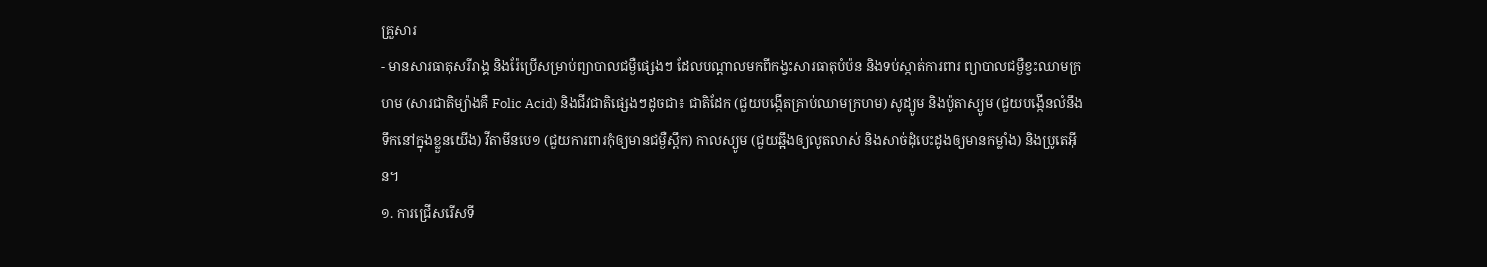គ្រួសារ
- មានសារធាតុសរីរាង្គ និងរ៉ែប្រើសម្រាប់ព្យាបាលជម្ងឺផ្សេងៗ ដែលបណ្ដាលមកពីកង្វះសារធាតុបំប៉ន និងទប់ស្កាត់ការពារ ព្យាបាលជម្ងឺខ្វះឈាមក្រហម (សារជាតិម្យ៉ាងគឺ Folic Acid) និងជីវជាតិផ្សេងៗដូចជា៖ ជាតិដែក (ជួយបង្កើតគ្រាប់ឈាមក្រហម) សូដ្យូម និងប៉ូតាស្យូម (ជួយបង្កើនលំនឹងទឹកនៅក្នុងខ្លួនយើង) វីតាមីនបេ១ (ជួយការពារកុំឲ្យមានជម្ងឺស្ពឹក) កាលស្យូម (ជួយឆ្អឹងឲ្យលូតលាស់ និងសាច់ដុំបេះដូងឲ្យមានកម្លាំង) និងប្រូតេអ៊ីន។
១. ការជ្រើសរើសទី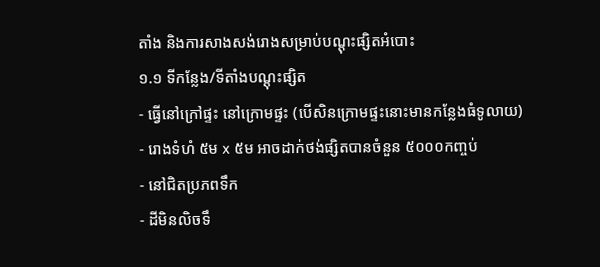តាំង និងការសាងសង់រោងសម្រាប់បណ្ដុះផ្សិតអំបោះ
១.១ ទីកន្លែង/ទីតាំងបណ្ដុះផ្សិត
- ធ្វើនៅក្រៅផ្ទះ នៅក្រោមផ្ទះ (បើសិនក្រោមផ្ទះនោះមានកន្លែងធំទូលាយ)
- រោងទំហំ ៥ម x ៥ម អាចដាក់ថង់ផ្សិតបានចំនួន ៥០០០កញ្ចប់
- នៅជិតប្រភពទឹក
- ដីមិនលិចទឹ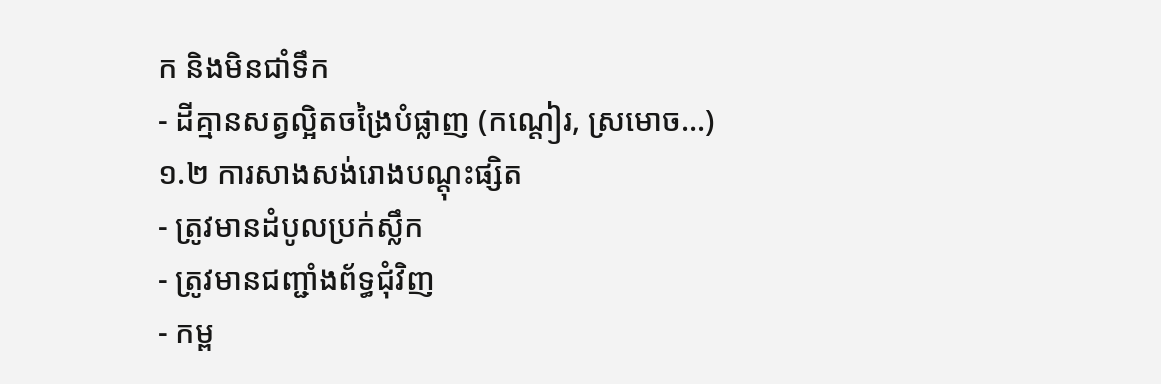ក និងមិនជាំទឹក
- ដីគ្មានសត្វល្អិតចង្រៃបំផ្លាញ (កណ្ដៀរ, ស្រមោច…)
១.២ ការសាងសង់រោងបណ្ដុះផ្សិត
- ត្រូវមានដំបូលប្រក់ស្លឹក
- ត្រូវមានជញ្ជាំងព័ទ្ធជុំវិញ
- កម្ព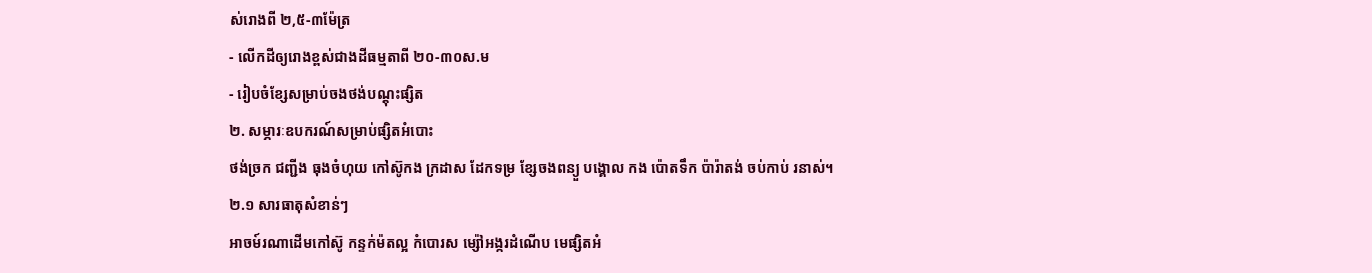ស់រោងពី ២,៥-៣ម៉ែត្រ
- លើកដីឲ្យរោងខ្ពស់ជាងដីធម្មតាពី ២០-៣០ស.ម
- រៀបចំខ្សែសម្រាប់ចងថង់បណ្ដុះផ្សិត
២. សម្ភារៈឧបករណ៍សម្រាប់ផ្សិតអំបោះ
ថង់ច្រក ជញ្ជីង ធុងចំហុយ កៅស៊ូកង ក្រដាស ដែកទម្រ ខ្សែចងពន្យួ បង្គោល កង ប៉ោតទឹក ប៉ារ៉ាតង់ ចប់កាប់ រនាស់។
២.១ សារធាតុសំខាន់ៗ
អាចម៍រណាដើមកៅស៊ូ កន្ទក់ម៉តល្អ កំបោរស ម្ស៉ៅអង្ករដំណើប មេផ្សិតអំ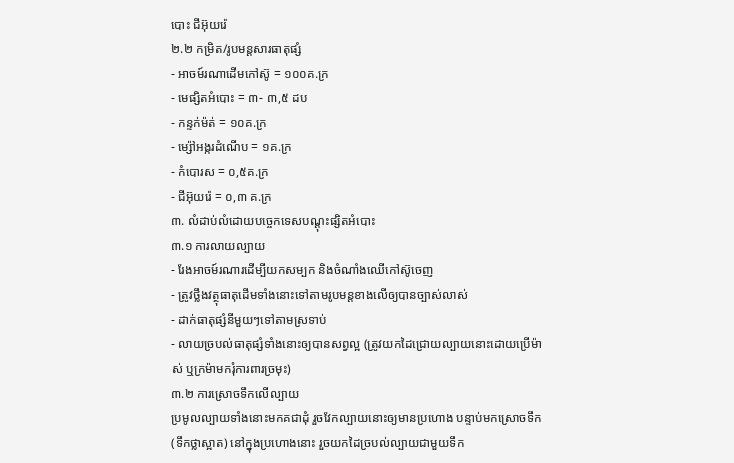បោះ ជីអ៊ុយរ៉េ
២.២ កម្រិត/រូបមន្ដសារធាតុផ្សំ
- អាចម៍រណាដើមកៅស៊ូ = ១០០គ.ក្រ
- មេផ្សិតអំបោះ = ៣- ៣,៥ ដប
- កន្ទក់ម៉ត់ = ១០គ.ក្រ
- ម្ស៉ៅអង្ករដំណើប = ១គ.ក្រ
- កំបោរស = ០,៥គ.ក្រ
- ជីអ៊ុយរ៉េ = ០,៣ គ.ក្រ
៣. លំដាប់លំដោយបច្ចេកទេសបណ្ដុះផ្សិតអំបោះ
៣.១ ការលាយល្បាយ
- រែងអាចម៍រណារដើម្បីយកសម្បក និងចំណាំងឈើកៅស៊ូចេញ
- ត្រូវថ្លឹងវត្ថុធាតុដើមទាំងនោះទៅតាមរូបមន្ដខាងលើឲ្យបានច្បាស់លាស់
- ដាក់ធាតុផ្សំនីមួយៗទៅតាមស្រទាប់
- លាយច្របល់ធាតុផ្សំទាំងនោះឲ្យបានសព្វល្អ (ត្រូវយកដៃជ្រោយល្បាយនោះដោយប្រើម៉ាស់ ឬក្រម៉ាមករុំការពារច្រមុះ)
៣.២ ការស្រោចទឹកលើល្បាយ
ប្រមូលល្បាយទាំងនោះមកគជាដុំ រួចវែកល្បាយនោះឲ្យមានប្រហោង បន្ទាប់មកស្រោចទឹក(ទឹកថ្លាស្អាត) នៅក្នុងប្រហោងនោះ រួចយកដៃច្របល់ល្បាយជាមួយទឹក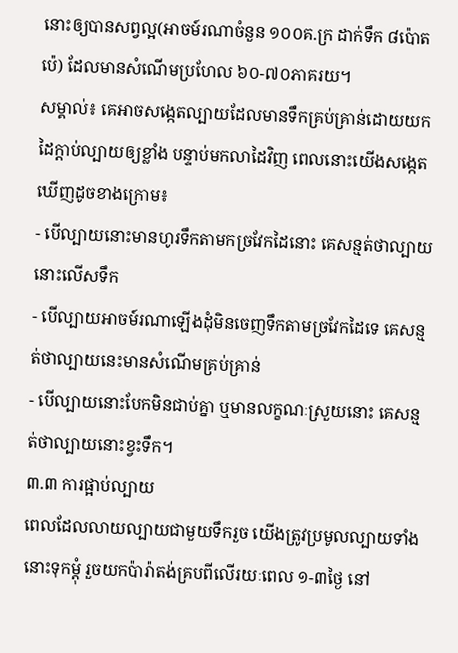នោះឲ្យបានសព្វល្អ(អាចម៍រណាចំនួន ១០០គ.ក្រ ដាក់ទឹក ៨ប៉ោតប៉េ) ដែលមានសំណើមប្រហែល ៦០-៧០ភាគរយ។
សម្គាល់៖ គេអាចសង្កេតល្បាយដែលមានទឹកគ្រប់គ្រាន់ដោយយកដៃក្ដាប់ល្បាយឲ្យខ្លាំង បន្ទាប់មកលាដៃវិញ ពេលនោះយើងសង្កេតឃើញដូចខាងក្រោម៖
- បើល្បាយនោះមានហូរទឹកតាមកច្រវែកដៃនោះ គេសន្មត់ថាល្បាយនោះលើសទឹក
- បើល្បាយអាចម៍រណាឡើងដុំមិនចេញទឹកតាមច្រវែកដៃទេ គេសន្មត់ថាល្បាយនេះមានសំណើមគ្រប់គ្រាន់
- បើល្បាយនោះបែកមិនជាប់គ្នា ឬមានលក្ខណៈស្រួយនោះ គេសន្មត់ថាល្បាយនោះខ្វះទឹក។
៣.៣ ការផ្អាប់ល្បាយ
ពេលដែលលាយល្បាយជាមួយទឹករួច យើងត្រូវប្រមូលល្បាយទាំងនោះទុកម្ដុំ រួចយកប៉ារ៉ាតង់គ្របពីលើរយៈពេល ១-៣ថ្ងៃ នៅ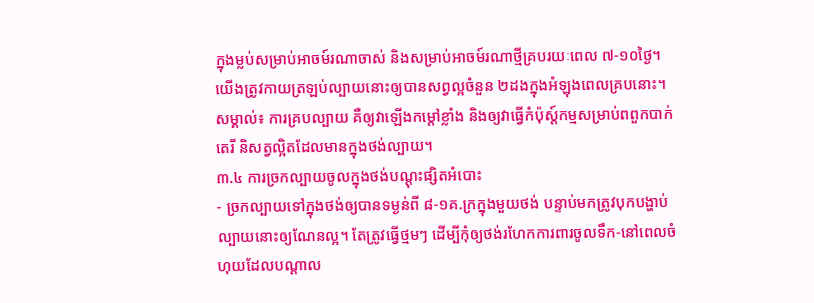ក្នុងម្លប់សម្រាប់អាចម៍រណាចាស់ និងសម្រាប់អាចម៍រណាថ្មីគ្របរយៈពេល ៧-១០ថ្ងៃ។ យើងត្រូវកាយត្រឡប់ល្បាយនោះឲ្យបានសព្វល្អចំនួន ២ដងក្នុងអំឡុងពេលគ្របនោះ។
សម្គាល់៖ ការគ្របល្បាយ គឺឲ្យវាឡើងកម្ដៅខ្លាំង និងឲ្យវាធ្វើកំប៉ុស្ដ៍កម្មសម្រាប់ពពួកបាក់តេរី និសត្វល្អិតដែលមានក្នុងថង់ល្បាយ។
៣.៤ ការច្រកល្បាយចូលក្នុងថង់បណ្ដុះផ្សិតអំបោះ
- ច្រកល្បាយទៅក្នុងថង់ឲ្យបានទម្ងន់ពី ៨-១គ.ក្រក្នុងមួយថង់ បន្ទាប់មកត្រូវបុកបង្ហាប់ល្បាយនោះឲ្យណែនល្អ។ តែត្រូវធ្វើថ្មមៗ ដើម្បីកុំឲ្យថង់រហែកការពារចូលទឹក-នៅពេលចំហុយដែលបណ្ដាល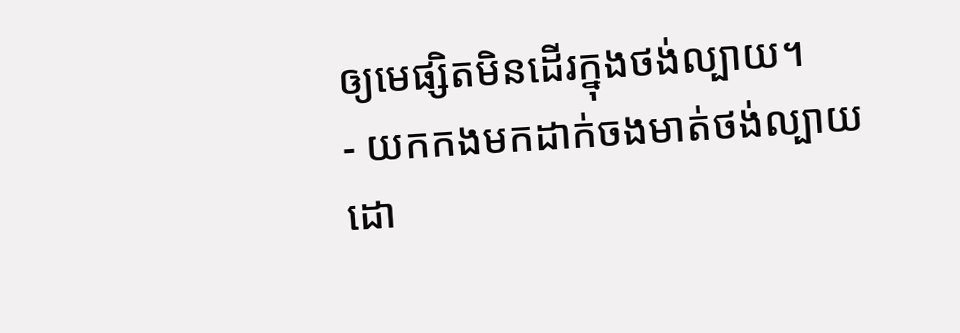ឲ្យមេផ្សិតមិនដើរក្នុងថង់ល្បាយ។
- យកកងមកដាក់ចងមាត់ថង់ល្បាយ ដោ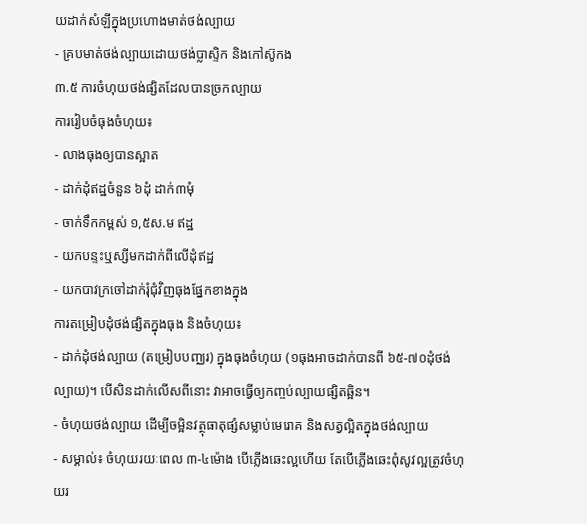យដាក់សំឡីក្នុងប្រហោងមាត់ថង់ល្បាយ
- គ្របមាត់ថង់ល្បាយដោយថង់ប្លាស្ទិក និងកៅស៊ូកង
៣.៥ ការចំហុយថង់ផ្សិតដែលបានច្រកល្បាយ
ការរៀបចំធុងចំហុយ៖
- លាងធុងឲ្យបានស្អាត
- ដាក់ដុំឥដ្ឋចំនួន ៦ដុំ ដាក់៣មុំ
- ចាក់ទឹកកម្ពស់ ១,៥ស.ម ឥដ្ឋ
- យកបន្ទះឬស្សីមកដាក់ពីលើដុំឥដ្ឋ
- យកបាវក្រចៅដាក់រុំជុំវិញធុងផ្នែកខាងក្នុង
ការតម្រៀបដុំថង់ផ្សិតក្នុងធុង និងចំហុយ៖
- ដាក់ដុំថង់ល្បាយ (តម្រៀបបញ្ឈរ) ក្នុងធុងចំហុយ (១ធុងអាចដាក់បានពី ៦៥-៧០ដុំថង់ល្បាយ)។ បើសិនដាក់លើសពីនោះ វាអាចធ្វើឲ្យកញ្ចប់ល្បាយផ្សិតឆ្អិន។
- ចំហុយថង់ល្បាយ ដើម្បីចម្អិនវត្ថុធាតុផ្សំសម្លាប់មេរោគ និងសត្វល្អិតក្នុងថង់ល្បាយ
- សម្គាល់៖ ចំហុយរយៈពេល ៣-៤ម៉ោង បើភ្លើងឆេះល្អហើយ តែបើភ្លើងឆេះពុំសូវល្អត្រូវចំហុយរ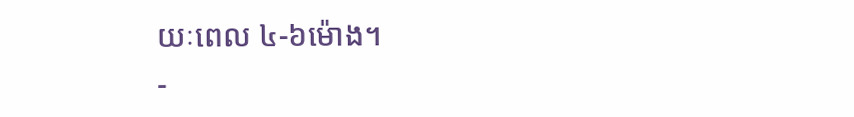យៈពេល ៤-៦ម៉ោង។
-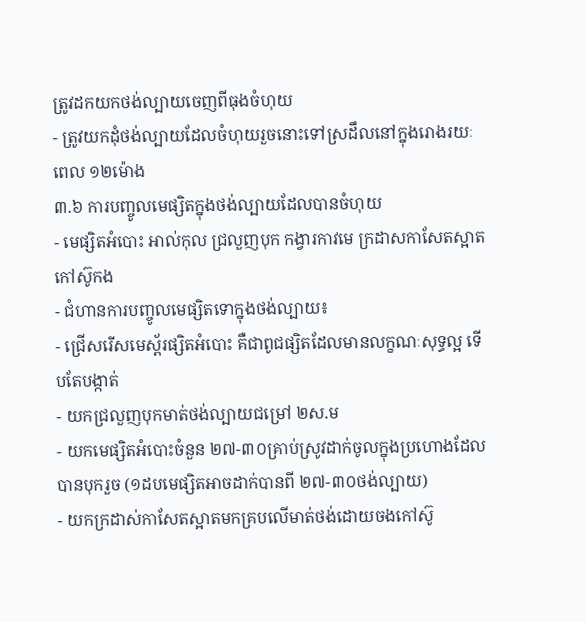ត្រូវដកយកថង់ល្បាយចេញពីធុងចំហុយ
- ត្រូវយកដុំថង់ល្បាយដែលចំហុយរួចនោះទៅស្រដឹលនៅក្នុងរោងរយៈពេល ១២ម៉ោង
៣.៦ ការបញ្ចូលមេផ្សិតក្នុងថង់ល្បាយដែលបានចំហុយ
- មេផ្សិតអំបោះ អាល់កុល ជ្រលួញបុក កង្វារកាវមេ ក្រដាសកាសែតស្អាត កៅស៊ូកង
- ជំហានការបញ្ចូលមេផ្សិតទោក្នុងថង់ល្បាយ៖
- ជ្រើសរើសមេស្ព័រផ្សិតអំបោះ គឺជាពូជផ្សិតដែលមានលក្ខណៈសុទ្ធល្អ ទើបតែបង្កាត់
- យកជ្រលួញបុកមាត់ថង់ល្បាយជម្រៅ ២ស.ម
- យកមេផ្សិតអំបោះចំនួន ២៧-៣០គ្រាប់ស្រូវដាក់ចូលក្នុងប្រហោងដែលបានបុករួច (១ដបមេផ្សិតអាចដាក់បានពី ២៧-៣០ថង់ល្បាយ)
- យកក្រដាស់កាសែតស្អាតមកគ្របលើមាត់ថង់ដោយចងកៅស៊ូ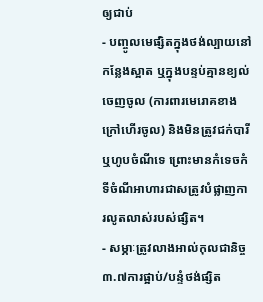ឲ្យជាប់
- បញ្ចូលមេផ្សិតក្នុងថង់ល្បាយនៅកន្លែងស្អាត ឬក្នុងបន្ទប់គ្មានខ្យល់ចេញចូល (ការពារមេរោគខាងក្រៅហើរចូល) និងមិនត្រូវជក់បារី ឬហូបចំណីទេ ព្រោះមានកំទេចកំទីចំណីអាហារជាសត្រូវបំផ្លាញការលូតលាស់របស់ផ្សិត។
- សម្ភាៈត្រូវលាងអាល់កុលជានិច្ច
៣.៧ការផ្អាប់/បន្ទំថង់ផ្សិត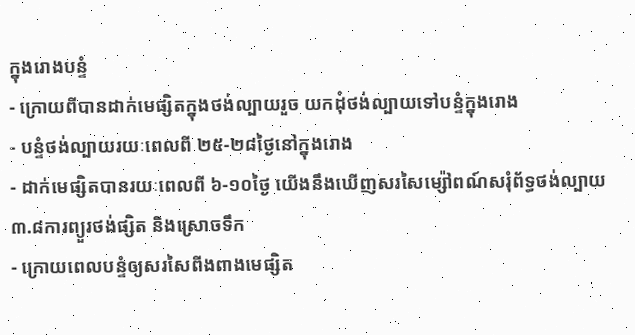ក្នុងរោងបន្ទំ
- ក្រោយពីបានដាក់មេផ្សិតក្នុងថង់ល្បាយរួច យកដុំថង់ល្បាយទៅបន្ទំក្នុងរោង
- បន្ទំថង់ល្បាយរយៈពេលពី ២៥-២៨ថ្ងៃនៅក្នុងរោង
- ដាក់មេផ្សិតបានរយៈពេលពី ៦-១០ថ្ងៃ យើងនឹងឃើញសរសៃម្ស៉ៅពណ៍សរុំព័ទ្ធថង់ល្បាយ
៣.៨ការព្យួរថង់ផ្សិត និងស្រោចទឹក
- ក្រោយពេលបន្ទំឲ្យសរសៃពីងពាងមេផ្សិត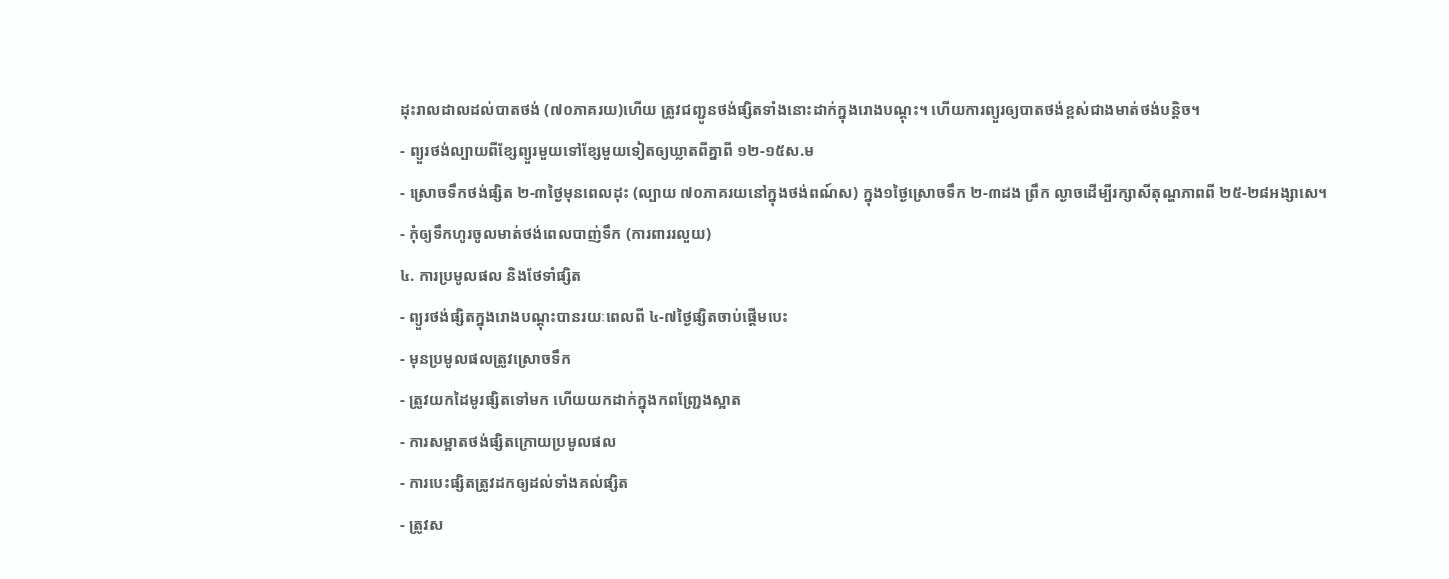ដុះរាលដាលដល់បាតថង់ (៧០ភាគរយ)ហើយ ត្រូវជញ្ជូនថង់ផ្សិតទាំងនោះដាក់ក្នុងរោងបណ្ដុះ។ ហើយការព្យួរឲ្យបាតថង់ខ្ពស់ជាងមាត់ថង់បន្ដិច។
- ព្យួរថង់ល្បាយពីខ្សែព្យួរមួយទៅខ្សែមួយទៀតឲ្យឃ្លាតពីគ្នាពី ១២-១៥ស.ម
- ស្រោចទឹកថង់ផ្សិត ២-៣ថ្ងៃមុនពេលដុះ (ល្បាយ ៧០ភាគរយនៅក្នុងថង់ពណ៍ស) ក្នុង១ថ្ងៃស្រោចទឹក ២-៣ដង ព្រឹក ល្ងាចដើម្បីរក្សាសីតុណ្ហភាពពី ២៥-២៨អង្សាសេ។
- កុំឲ្យទឹកហូរចូលមាត់ថង់ពេលបាញ់ទឹក (ការពាររលួយ)
៤. ការប្រមូលផល និងថែទាំផ្សិត
- ព្យួរថង់ផ្សិតក្នុងរោងបណ្ដុះបានរយៈពេលពី ៤-៧ថ្ងៃផ្សិតចាប់ផ្ដើមបេះ
- មុនប្រមូលផលត្រូវស្រោចទឹក
- ត្រូវយកដៃមូរផ្សិតទៅមក ហើយយកដាក់ក្នុងកពញ្ជ្រែងស្អាត
- ការសម្អាតថង់ផ្សិតក្រោយប្រមូលផល
- ការបេះផ្សិតត្រូវដកឲ្យដល់ទាំងគល់ផ្សិត
- ត្រូវស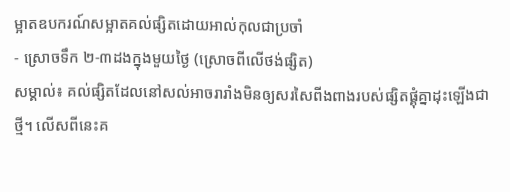ម្អាតឧបករណ៍សម្អាតគល់ផ្សិតដោយអាល់កុលជាប្រចាំ
- ស្រោចទឹក ២-៣ដងក្នុងមួយថ្ងៃ (ស្រោចពីលើថង់ផ្សិត)
សម្គាល់៖ គល់ផ្សិតដែលនៅសល់អាចរារាំងមិនឲ្យសរសៃពីងពាងរបស់ផ្សិតផ្គុំគ្នាដុះឡើងជាថ្មី។ លើសពីនេះគ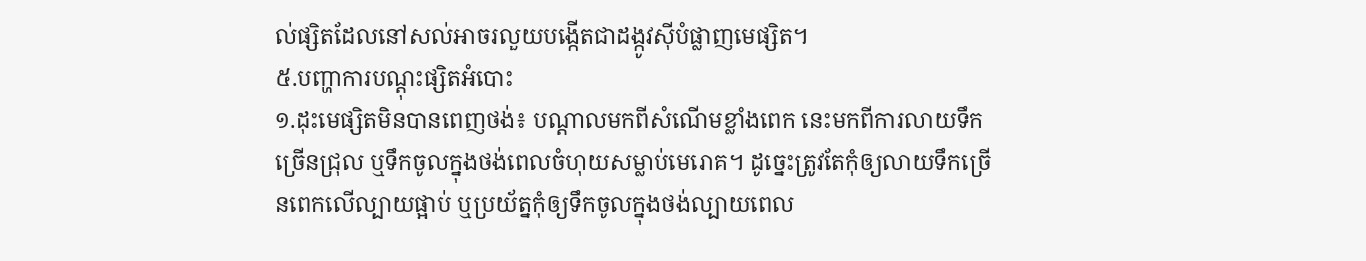ល់ផ្សិតដែលនៅសល់អាចរលួយបង្កើតជាដង្កូវស៊ីបំផ្លាញមេផ្សិត។
៥.បញ្ហាការបណ្ដុះផ្សិតអំបោះ
១.ដុះមេផ្សិតមិនបានពេញថង់៖ បណ្ដាលមកពីសំណើមខ្លាំងពេក នេះមកពីការលាយទឹកច្រើនជ្រុល ឬទឹកចូលក្នុងថង់ពេលចំហុយសម្លាប់មេរោគ។ ដូច្នេះត្រូវតែកុំឲ្យលាយទឹកច្រើនពេកលើល្បាយផ្អាប់ ឬប្រយ័ត្នកុំឲ្យទឹកចូលក្នុងថង់ល្បាយពេល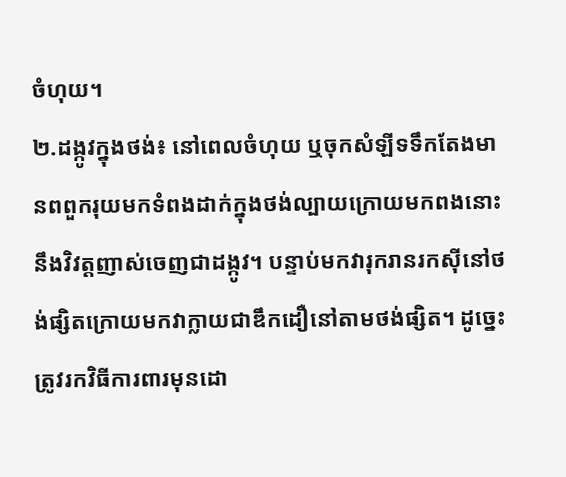ចំហុយ។
២.ដង្កូវក្នុងថង់៖ នៅពេលចំហុយ ឬចុកសំឡីទទឹកតែងមានពពួករុយមកទំពងដាក់ក្នុងថង់ល្បាយក្រោយមកពងនោះនឹងវិវត្តញាស់ចេញជាដង្កូវ។ បន្ទាប់មកវារុករានរកស៊ីនៅថង់ផ្សិតក្រោយមកវាក្លាយជាឌឹកដឿនៅតាមថង់ផ្សិត។ ដូច្នេះត្រូវរកវិធីការពារមុនដោ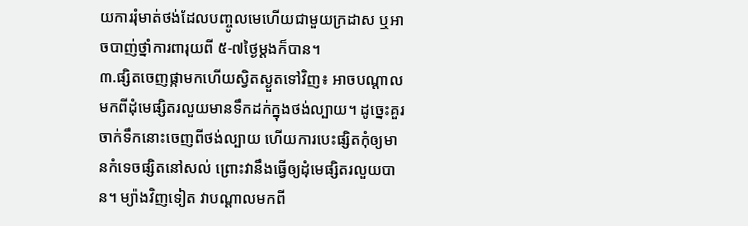យការរុំមាត់ថង់ដែលបញ្ចូលមេហើយជាមួយក្រដាស ឬអាចបាញ់ថ្នាំការពារុយពី ៥-៧ថ្ងៃម្ដងក៏បាន។
៣.ផ្សិតចេញផ្កាមកហើយស្វិតស្ងួតទៅវិញ៖ អាចបណ្ដាលមកពីដុំមេផ្សិតរលួយមានទឹកដក់ក្នុងថង់ល្បាយ។ ដូច្នេះគួរចាក់ទឹកនោះចេញពីថង់ល្បាយ ហើយការបេះផ្សិតកុំឲ្យមានកំទេចផ្សិតនៅសល់ ព្រោះវានឹងធ្វើឲ្យដុំមេផ្សិតរលួយបាន។ ម្យ៉ាងវិញទៀត វាបណ្ដាលមកពី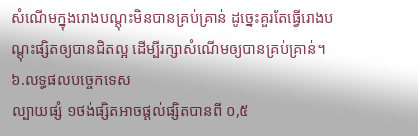សំណើមក្នុងរោងបណ្ដុះមិនបានគ្រប់គ្រាន់ ដូច្នេះគួរតែធ្វើរោងបណ្ដុះផ្សិតឲ្យបានជិតល្អ ដើម្បីរក្សាសំណើមឲ្យបានគ្រប់គ្រាន់។
៦.លទ្ធផលបច្ចេកទេស
ល្បាយផ្សំ ១ថង់ផ្សិតអាចផ្ដល់ផ្សិតបានពី ០,៥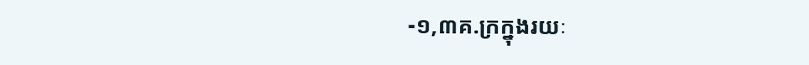-១,៣គ.ក្រក្នុងរយៈ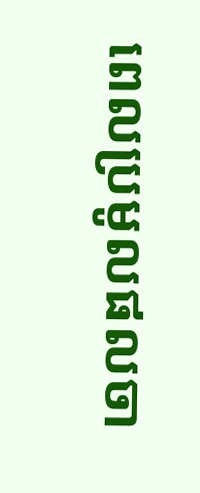ពេលប្រមូលផលចា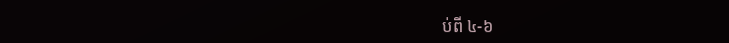ប់ពី ៤-៦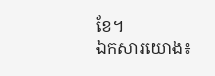ខែ។
ឯកសារយោង៖